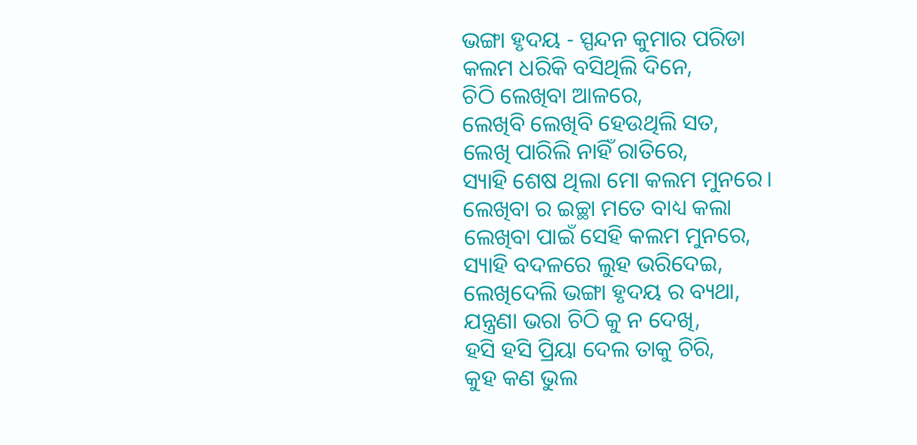ଭଙ୍ଗା ହୃଦୟ - ସ୍ପନ୍ଦନ କୁମାର ପରିଡା
କଲମ ଧରିକି ବସିଥିଲି ଦିନେ,
ଚିଠି ଲେଖିବା ଆଳରେ,
ଲେଖିବି ଲେଖିବି ହେଉଥିଲି ସତ,
ଲେଖି ପାରିଲି ନାହିଁ ରାତିରେ,
ସ୍ୟାହି ଶେଷ ଥିଲା ମୋ କଲମ ମୁନରେ।
ଲେଖିବା ର ଇଚ୍ଛା ମତେ ବାଧ୍ୟ କଲା
ଲେଖିବା ପାଇଁ ସେହି କଲମ ମୁନରେ,
ସ୍ୟାହି ବଦଳରେ ଲୁହ ଭରିଦେଇ,
ଲେଖିଦେଲି ଭଙ୍ଗା ହୃଦୟ ର ବ୍ୟଥା,
ଯନ୍ତ୍ରଣା ଭରା ଚିଠି କୁ ନ ଦେଖି,
ହସି ହସି ପ୍ରିୟା ଦେଲ ତାକୁ ଚିରି,
କୁହ କଣ ଭୁଲ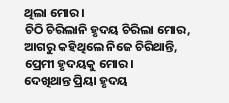ଥିଲା ମୋର।
ଚିଠି ଚିରିଲାନି ହୃଦୟ ଚିରିଲା ମୋର,
ଆଗରୁ କହିଥିଲେ ନିଜେ ଚିରିଥାନ୍ତି,
ପ୍ରେମୀ ହୃଦୟକୁ ମୋର।
ଦେଖିଥାନ୍ତ ପ୍ରିୟା ହୃଦୟ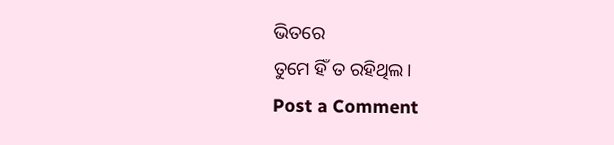ଭିତରେ
ତୁମେ ହିଁ ତ ରହିଥିଲ।
Post a Comment